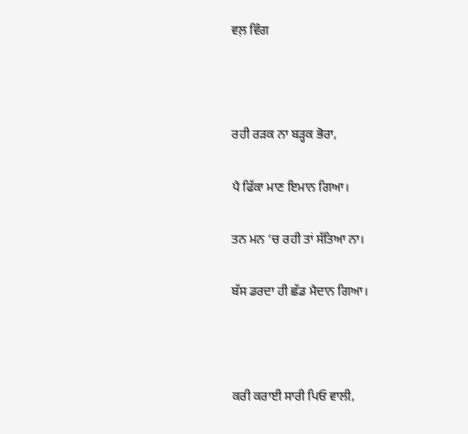ਵਲ਼ ਵਿੰਗ



ਰਹੀ ਰੜਕ ਨਾ ਬੜ੍ਹਕ ਭੋਰਾ,

ਪੈ ਫਿੱਕਾ ਮਾਣ ਇਮਾਨ ਗਿਆ।

ਤਨ ਮਨ ‘ਚ ਰਹੀ ਤਾਂ ਸੱਤਿਆ ਨਾ।

ਬੱਸ ਡਰਦਾ ਹੀ ਛੱਡ ਮੈਦਾਨ ਗਿਆ।



ਕਰੀ ਕਰਾਈ ਸਾਰੀ ਪਿਓ ਵਾਲੀ,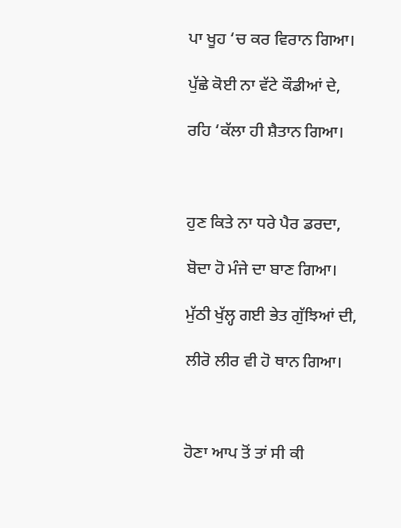ਪਾ ਖੂਹ ‘ਚ ਕਰ ਵਿਰਾਨ ਗਿਆ।

ਪੁੱਛੇ ਕੋਈ ਨਾ ਵੱਟੇ ਕੌਡੀਆਂ ਦੇ,

ਰਹਿ ‘ਕੱਲਾ ਹੀ ਸ਼ੈਤਾਨ ਗਿਆ।



ਹੁਣ ਕਿਤੇ ਨਾ ਧਰੇ ਪੈਰ ਡਰਦਾ,

ਬੋਦਾ ਹੋ ਮੰਜੇ ਦਾ ਬਾਣ ਗਿਆ।

ਮੁੱਠੀ ਖੁੱਲ੍ਹ ਗਈ ਭੇਤ ਗੁੱਝਿਆਂ ਦੀ,

ਲੀਰੋ ਲੀਰ ਵੀ ਹੋ ਥਾਨ ਗਿਆ।



ਹੋਣਾ ਆਪ ਤੋਂ ਤਾਂ ਸੀ ਕੀ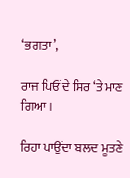‘ਭਗਤਾ’,

ਰਾਜ ਪਿਓਂ ਦੇ ਸਿਰ ‘ਤੇ ਮਾਣ ਗਿਆ।

ਰਿਹਾ ਪਾਉਂਦਾ ਬਲਦ ਮੂਤਣੇ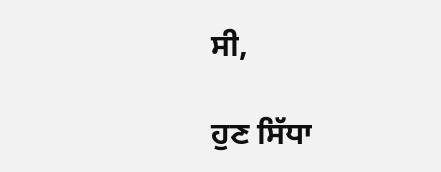ਸੀ,

ਹੁਣ ਸਿੱਧਾ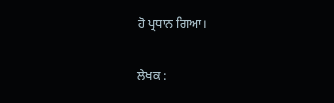ਹੋ ਪ੍ਰਧਾਨ ਗਿਆ।

ਲੇਖਕ :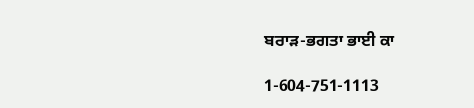ਬਰਾੜ-ਭਗਤਾ ਭਾਈ ਕਾ

1-604-751-1113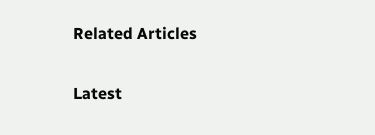Related Articles

Latest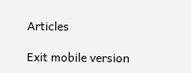Articles

Exit mobile version